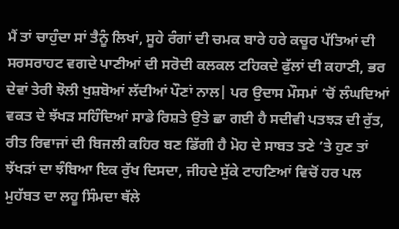ਮੈਂ ਤਾਂ ਚਾਹੁੰਦਾ ਸਾਂ ਤੈਨੂੰ ਲਿਖਾਂ, ਸੂਹੇ ਰੰਗਾਂ ਦੀ ਚਮਕ ਬਾਰੇ ਹਰੇ ਕਚੂਰ ਪੱਤਿਆਂ ਦੀ ਸਰਸਰਾਹਟ ਵਗਦੇ ਪਾਣੀਆਂ ਦੀ ਸਰੋਦੀ ਕਲਕਲ ਟਹਿਕਦੇ ਫੁੱਲਾਂ ਦੀ ਕਹਾਣੀ, ਭਰ ਦੇਵਾਂ ਤੇਰੀ ਝੋਲੀ ਖੁਸ਼ਬੋਆਂ ਲੱਦੀਆਂ ਪੌਣਾਂ ਨਾਲ| ਪਰ ਉਦਾਸ ਮੌਸਮਾਂ ’ਚੋਂ ਲੰਘਦਿਆਂ ਵਕਤ ਦੇ ਝੱਖੜ ਸਹਿੰਦਿਆਂ ਸਾਡੇ ਰਿਸ਼ਤੇ ਉਤੇ ਛਾ ਗਈ ਹੈ ਸਦੀਵੀ ਪਤਝੜ ਦੀ ਰੁੱਤ, ਰੀਤ ਰਿਵਾਜਾਂ ਦੀ ਬਿਜਲੀ ਕਹਿਰ ਬਣ ਡਿੱਗੀ ਹੈ ਮੋਹ ਦੇ ਸਾਬਤ ਤਣੇ ’ਤੇ ਹੁਣ ਤਾਂ ਝੱਖੜਾਂ ਦਾ ਝੰਬਿਆ ਇਕ ਰੁੱਖ ਦਿਸਦਾ, ਜੀਹਦੇ ਸੁੱਕੇ ਟਾਹਣਿਆਂ ਵਿਚੋਂ ਹਰ ਪਲ ਮੁਹੱਬਤ ਦਾ ਲਹੂ ਸਿੰਮਦਾ ਥੱਲੇ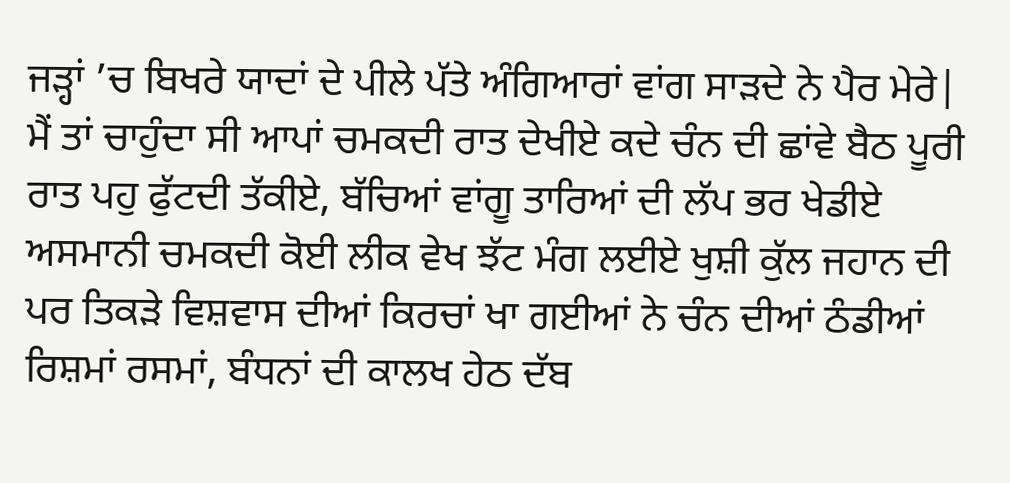ਜੜ੍ਹਾਂ ’ਚ ਬਿਖਰੇ ਯਾਦਾਂ ਦੇ ਪੀਲੇ ਪੱਤੇ ਅੰਗਿਆਰਾਂ ਵਾਂਗ ਸਾੜਦੇ ਨੇ ਪੈਰ ਮੇਰੇ| ਮੈਂ ਤਾਂ ਚਾਹੁੰਦਾ ਸੀ ਆਪਾਂ ਚਮਕਦੀ ਰਾਤ ਦੇਖੀਏ ਕਦੇ ਚੰਨ ਦੀ ਛਾਂਵੇ ਬੈਠ ਪੂਰੀ ਰਾਤ ਪਹੁ ਫੁੱਟਦੀ ਤੱਕੀਏ, ਬੱਚਿਆਂ ਵਾਂਗੂ ਤਾਰਿਆਂ ਦੀ ਲੱਪ ਭਰ ਖੇਡੀਏ ਅਸਮਾਨੀ ਚਮਕਦੀ ਕੋਈ ਲੀਕ ਵੇਖ ਝੱਟ ਮੰਗ ਲਈਏ ਖੁਸ਼ੀ ਕੁੱਲ ਜਹਾਨ ਦੀ ਪਰ ਤਿਕੜੇ ਵਿਸ਼ਵਾਸ ਦੀਆਂ ਕਿਰਚਾਂ ਖਾ ਗਈਆਂ ਨੇ ਚੰਨ ਦੀਆਂ ਠੰਡੀਆਂ ਰਿਸ਼ਮਾਂ ਰਸਮਾਂ, ਬੰਧਨਾਂ ਦੀ ਕਾਲਖ ਹੇਠ ਦੱਬ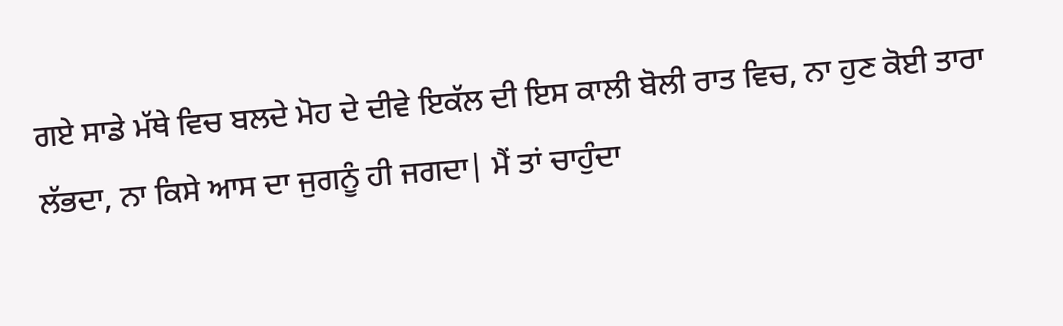ਗਏ ਸਾਡੇ ਮੱਥੇ ਵਿਚ ਬਲਦੇ ਮੋਹ ਦੇ ਦੀਵੇ ਇਕੱਲ ਦੀ ਇਸ ਕਾਲੀ ਬੋਲੀ ਰਾਤ ਵਿਚ, ਨਾ ਹੁਣ ਕੋਈ ਤਾਰਾ ਲੱਭਦਾ, ਨਾ ਕਿਸੇ ਆਸ ਦਾ ਜੁਗਨੂੰ ਹੀ ਜਗਦਾ| ਮੈਂ ਤਾਂ ਚਾਹੁੰਦਾ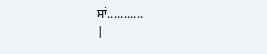ਸਾਂ...........
|